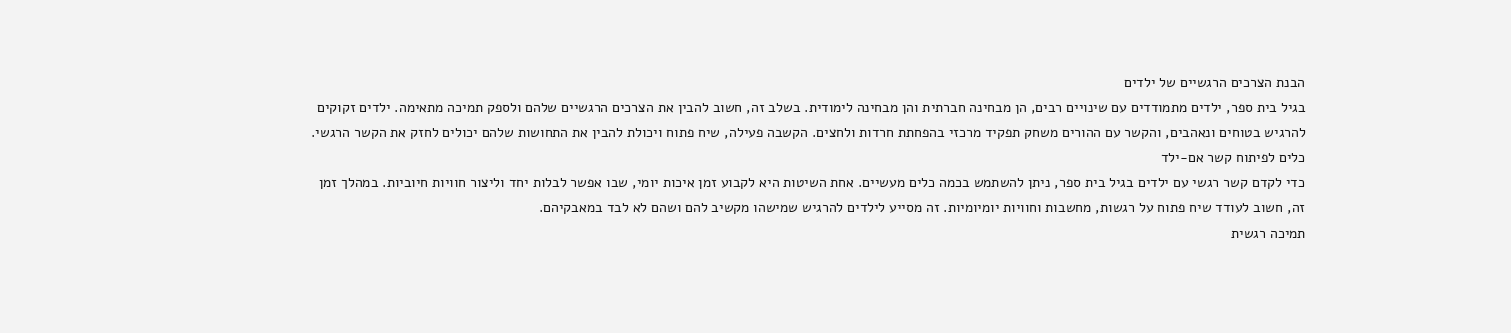הבנת הצרכים הרגשיים של ילדים
בגיל בית ספר, ילדים מתמודדים עם שינויים רבים, הן מבחינה חברתית והן מבחינה לימודית. בשלב זה, חשוב להבין את הצרכים הרגשיים שלהם ולספק תמיכה מתאימה. ילדים זקוקים להרגיש בטוחים ונאהבים, והקשר עם ההורים משחק תפקיד מרכזי בהפחתת חרדות ולחצים. הקשבה פעילה, שיח פתוח ויכולת להבין את התחושות שלהם יכולים לחזק את הקשר הרגשי.
כלים לפיתוח קשר אם-ילד
כדי לקדם קשר רגשי עם ילדים בגיל בית ספר, ניתן להשתמש בכמה כלים מעשיים. אחת השיטות היא לקבוע זמן איכות יומי, שבו אפשר לבלות יחד וליצור חוויות חיוביות. במהלך זמן זה, חשוב לעודד שיח פתוח על רגשות, מחשבות וחוויות יומיומיות. זה מסייע לילדים להרגיש שמישהו מקשיב להם ושהם לא לבד במאבקיהם.
תמיכה רגשית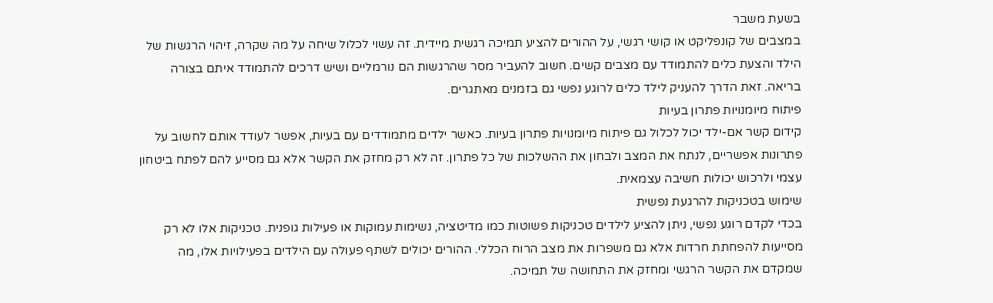בשעת משבר
במצבים של קונפליקט או קושי רגשי, על ההורים להציע תמיכה רגשית מיידית. זה עשוי לכלול שיחה על מה שקרה, זיהוי הרגשות של הילד והצעת כלים להתמודד עם מצבים קשים. חשוב להעביר מסר שהרגשות הם נורמליים ושיש דרכים להתמודד איתם בצורה בריאה. זאת הדרך להעניק לילד כלים לרוגע נפשי גם בזמנים מאתגרים.
פיתוח מיומנויות פתרון בעיות
קידום קשר אם-ילד יכול לכלול גם פיתוח מיומנויות פתרון בעיות. כאשר ילדים מתמודדים עם בעיות, אפשר לעודד אותם לחשוב על פתרונות אפשריים, לנתח את המצב ולבחון את ההשלכות של כל פתרון. זה לא רק מחזק את הקשר אלא גם מסייע להם לפתח ביטחון עצמי ולרכוש יכולות חשיבה עצמאית.
שימוש בטכניקות להרגעת נפשית
בכדי לקדם רוגע נפשי, ניתן להציע לילדים טכניקות פשוטות כמו מדיטציה, נשימות עמוקות או פעילות גופנית. טכניקות אלו לא רק מסייעות להפחתת חרדות אלא גם משפרות את מצב הרוח הכללי. ההורים יכולים לשתף פעולה עם הילדים בפעילויות אלו, מה שמקדם את הקשר הרגשי ומחזק את התחושה של תמיכה.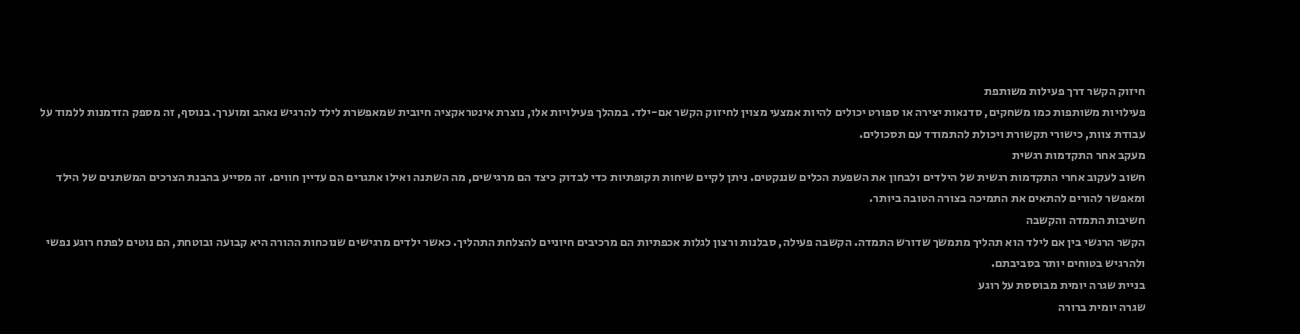חיזוק הקשר דרך פעילות משותפת
פעילויות משותפות כמו משחקים, סדנאות יצירה או ספורט יכולים להיות אמצעי מצוין לחיזוק הקשר אם-ילד. במהלך פעילויות אלו, נוצרת אינטראקציה חיובית שמאפשרת לילד להרגיש נאהב ומוערך. בנוסף, זה מספק הזדמנות ללמוד על עבודת צוות, כישורי תקשורת ויכולת להתמודד עם תסכולים.
מעקב אחר התקדמות רגשית
חשוב לעקוב אחרי התקדמות רגשית של הילדים ולבחון את השפעת הכלים שננקטים. ניתן לקיים שיחות תקופתיות כדי לבדוק כיצד הם מרגישים, מה השתנה ואילו אתגרים הם עדיין חווים. זה מסייע בהבנת הצרכים המשתנים של הילד ומאפשר להורים להתאים את התמיכה בצורה הטובה ביותר.
חשיבות התמדה והקשבה
הקשר הרגשי בין אם לילד הוא תהליך מתמשך שדורש התמדה. הקשבה פעילה, סבלנות ורצון לגלות אכפתיות הם מרכיבים חיוניים להצלחת התהליך. כאשר ילדים מרגישים שנוכחות ההורה היא קבועה ובוטחת, הם נוטים לפתח רוגע נפשי ולהרגיש בטוחים יותר בסביבתם.
בניית שגרה יומית מבוססת על רוגע
שגרה יומית ברורה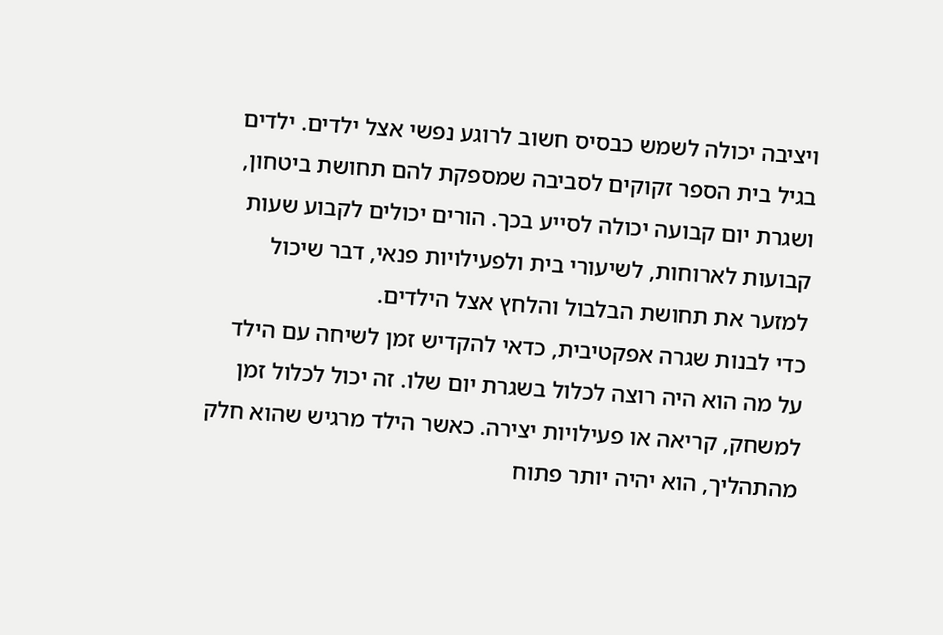ויציבה יכולה לשמש כבסיס חשוב לרוגע נפשי אצל ילדים. ילדים בגיל בית הספר זקוקים לסביבה שמספקת להם תחושת ביטחון, ושגרת יום קבועה יכולה לסייע בכך. הורים יכולים לקבוע שעות קבועות לארוחות, לשיעורי בית ולפעילויות פנאי, דבר שיכול למזער את תחושת הבלבול והלחץ אצל הילדים.
כדי לבנות שגרה אפקטיבית, כדאי להקדיש זמן לשיחה עם הילד על מה הוא היה רוצה לכלול בשגרת יום שלו. זה יכול לכלול זמן למשחק, קריאה או פעילויות יצירה. כאשר הילד מרגיש שהוא חלק מהתהליך, הוא יהיה יותר פתוח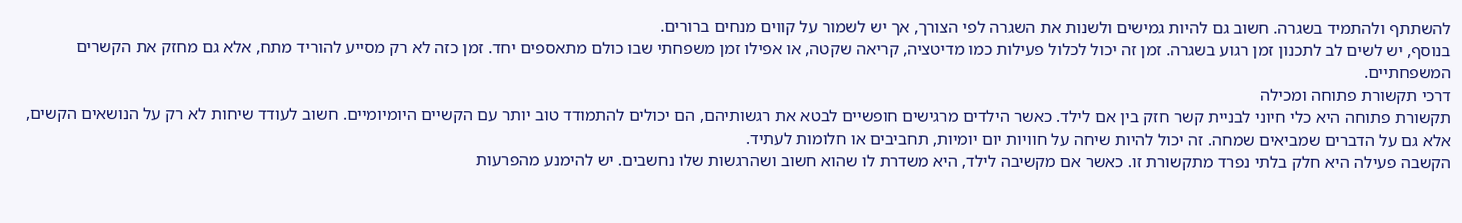להשתתף ולהתמיד בשגרה. חשוב גם להיות גמישים ולשנות את השגרה לפי הצורך, אך יש לשמור על קווים מנחים ברורים.
בנוסף, יש לשים לב לתכנון זמן רגוע בשגרה. זמן זה יכול לכלול פעילות כמו מדיטציה, קריאה שקטה, או אפילו זמן משפחתי שבו כולם מתאספים יחד. זמן כזה לא רק מסייע להוריד מתח, אלא גם מחזק את הקשרים המשפחתיים.
דרכי תקשורת פתוחה ומכילה
תקשורת פתוחה היא כלי חיוני לבניית קשר חזק בין אם לילד. כאשר הילדים מרגישים חופשיים לבטא את רגשותיהם, הם יכולים להתמודד טוב יותר עם הקשיים היומיומיים. חשוב לעודד שיחות לא רק על הנושאים הקשים, אלא גם על הדברים שמביאים שמחה. זה יכול להיות שיחה על חוויות יום יומיות, תחביבים או חלומות לעתיד.
הקשבה פעילה היא חלק בלתי נפרד מתקשורת זו. כאשר אם מקשיבה לילד, היא משדרת לו שהוא חשוב ושהרגשות שלו נחשבים. יש להימנע מהפרעות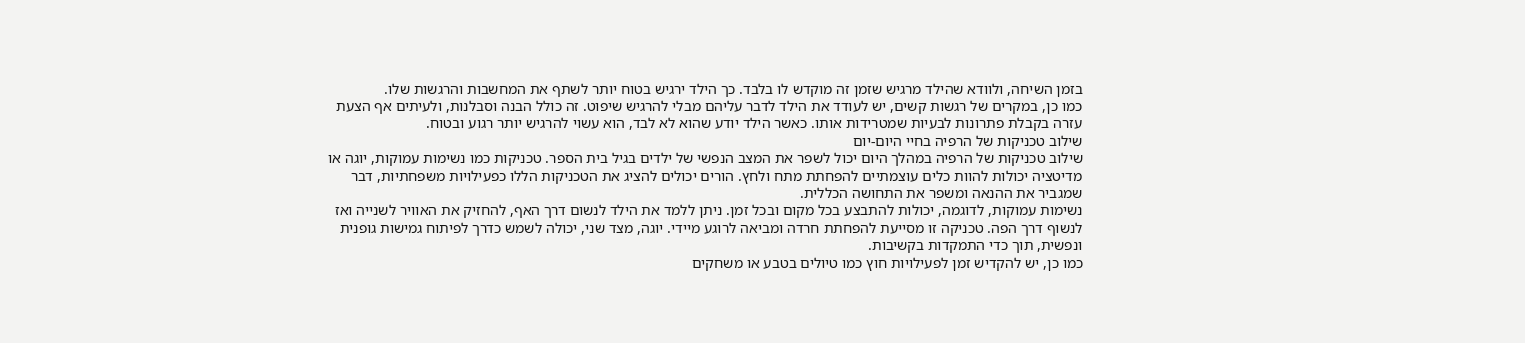בזמן השיחה, ולוודא שהילד מרגיש שזמן זה מוקדש לו בלבד. כך הילד ירגיש בטוח יותר לשתף את המחשבות והרגשות שלו.
כמו כן, במקרים של רגשות קשים, יש לעודד את הילד לדבר עליהם מבלי להרגיש שיפוט. זה כולל הבנה וסבלנות, ולעיתים אף הצעת עזרה בקבלת פתרונות לבעיות שמטרידות אותו. כאשר הילד יודע שהוא לא לבד, הוא עשוי להרגיש יותר רגוע ובטוח.
שילוב טכניקות של הרפיה בחיי היום-יום
שילוב טכניקות של הרפיה במהלך היום יכול לשפר את המצב הנפשי של ילדים בגיל בית הספר. טכניקות כמו נשימות עמוקות, יוגה או מדיטציה יכולות להוות כלים עוצמתיים להפחתת מתח ולחץ. הורים יכולים להציג את הטכניקות הללו כפעילויות משפחתיות, דבר שמגביר את ההנאה ומשפר את התחושה הכללית.
נשימות עמוקות, לדוגמה, יכולות להתבצע בכל מקום ובכל זמן. ניתן ללמד את הילד לנשום דרך האף, להחזיק את האוויר לשנייה ואז לנשוף דרך הפה. טכניקה זו מסייעת להפחתת חרדה ומביאה לרוגע מיידי. יוגה, מצד שני, יכולה לשמש כדרך לפיתוח גמישות גופנית ונפשית, תוך כדי התמקדות בקשיבות.
כמו כן, יש להקדיש זמן לפעילויות חוץ כמו טיולים בטבע או משחקים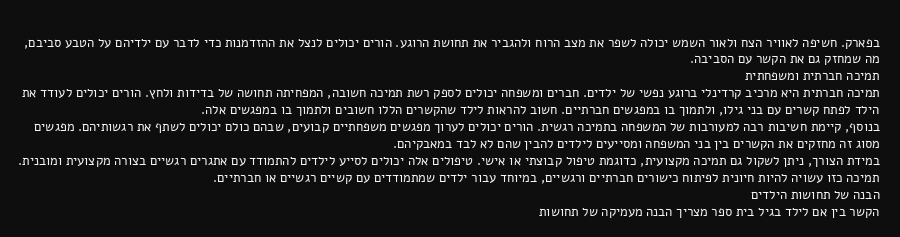בפארק. חשיפה לאוויר הצח ולאור השמש יכולה לשפר את מצב הרוח ולהגביר את תחושת הרוגע. הורים יכולים לנצל את ההזדמנות כדי לדבר עם ילדיהם על הטבע סביבם, מה שמחזק גם את הקשר עם הסביבה.
תמיכה חברתית ומשפחתית
תמיכה חברתית היא מרכיב קרדינלי ברוגע נפשי של ילדים. חברים ומשפחה יכולים לספק רשת תמיכה חשובה, המפחיתה תחושה של בדידות ולחץ. הורים יכולים לעודד את הילד לפתח קשרים עם בני גילו, ולתמוך בו במפגשים חברתיים. חשוב להראות לילד שהקשרים הללו חשובים ולתמוך בו במפגשים אלה.
בנוסף, קיימת חשיבות רבה למעורבות של המשפחה בתמיכה רגשית. הורים יכולים לערוך מפגשים משפחתיים קבועים, שבהם כולם יכולים לשתף את רגשותיהם. מפגשים מסוג זה מחזקים את הקשרים בין בני המשפחה ומסייעים לילדים להבין שהם לא לבד במאבקיהם.
במידת הצורך, ניתן לשקול גם תמיכה מקצועית, כדוגמת טיפול קבוצתי או אישי. טיפולים אלה יכולים לסייע לילדים להתמודד עם אתגרים רגשיים בצורה מקצועית ומובנית. תמיכה כזו עשויה להיות חיונית לפיתוח כישורים חברתיים ורגשיים, במיוחד עבור ילדים שמתמודדים עם קשיים רגשיים או חברתיים.
הבנה של תחושות הילדים
הקשר בין אם לילד בגיל בית ספר מצריך הבנה מעמיקה של תחושות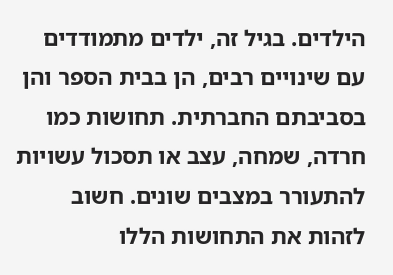הילדים. בגיל זה, ילדים מתמודדים עם שינויים רבים, הן בבית הספר והן בסביבתם החברתית. תחושות כמו חרדה, שמחה, עצב או תסכול עשויות להתעורר במצבים שונים. חשוב לזהות את התחושות הללו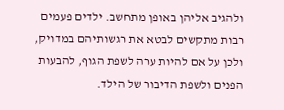ולהגיב אליהן באופן מתחשב. ילדים פעמים רבות מתקשים לבטא את רגשותיהם במדויק, ולכן על אם להיות ערה לשפת הגוף, להבעות הפנים ולשפת הדיבור של הילד.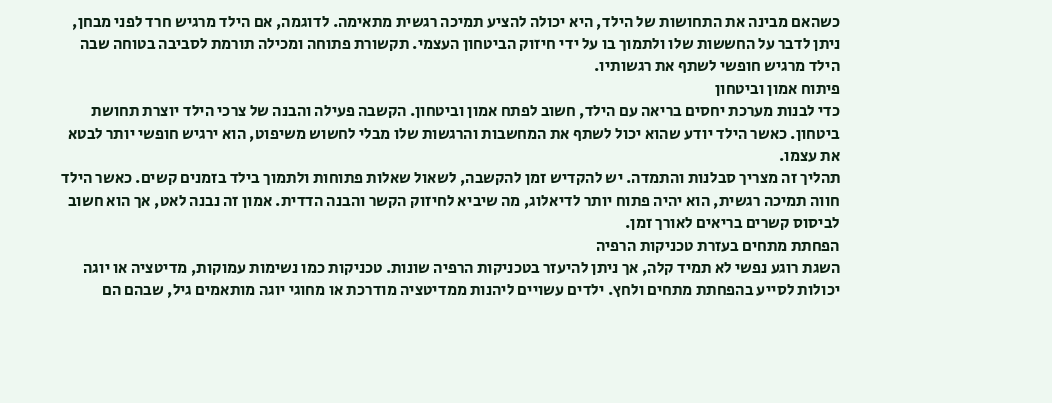כשהאם מבינה את התחושות של הילד, היא יכולה להציע תמיכה רגשית מתאימה. לדוגמה, אם הילד מרגיש חרד לפני מבחן, ניתן לדבר על החששות שלו ולתמוך בו על ידי חיזוק הביטחון העצמי. תקשורת פתוחה ומכילה תורמת לסביבה בטוחה שבה הילד מרגיש חופשי לשתף את רגשותיו.
פיתוח אמון וביטחון
כדי לבנות מערכת יחסים בריאה עם הילד, חשוב לפתח אמון וביטחון. הקשבה פעילה והבנה של צרכי הילד יוצרת תחושת ביטחון. כאשר הילד יודע שהוא יכול לשתף את המחשבות והרגשות שלו מבלי לחשוש משיפוט, הוא ירגיש חופשי יותר לבטא את עצמו.
תהליך זה מצריך סבלנות והתמדה. יש להקדיש זמן להקשבה, לשאול שאלות פתוחות ולתמוך בילד בזמנים קשים. כאשר הילד חווה תמיכה רגשית, הוא יהיה פתוח יותר לדיאלוג, מה שיביא לחיזוק הקשר והבנה הדדית. אמון זה נבנה לאט, אך הוא חשוב לביסוס קשרים בריאים לאורך זמן.
הפחתת מתחים בעזרת טכניקות הרפיה
השגת רוגע נפשי לא תמיד קלה, אך ניתן להיעזר בטכניקות הרפיה שונות. טכניקות כמו נשימות עמוקות, מדיטציה או יוגה יכולות לסייע בהפחתת מתחים ולחץ. ילדים עשויים ליהנות ממדיטציה מודרכת או מחוגי יוגה מותאמים גיל, שבהם הם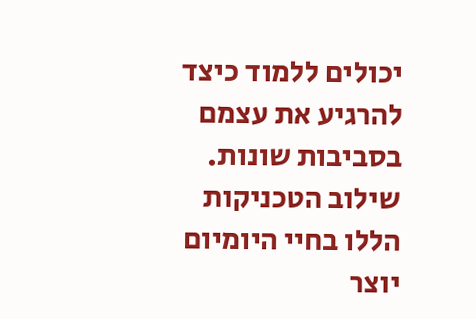יכולים ללמוד כיצד להרגיע את עצמם בסביבות שונות.
שילוב הטכניקות הללו בחיי היומיום יוצר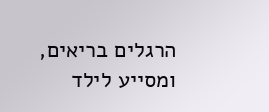הרגלים בריאים, ומסייע לילד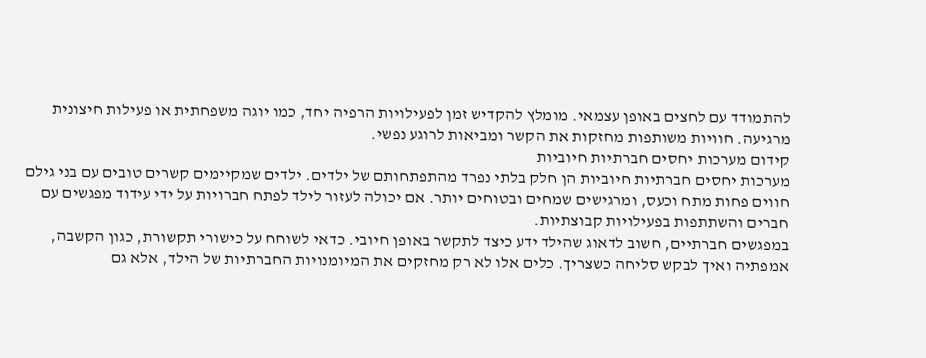להתמודד עם לחצים באופן עצמאי. מומלץ להקדיש זמן לפעילויות הרפיה יחד, כמו יוגה משפחתית או פעילות חיצונית מרגיעה. חוויות משותפות מחזקות את הקשר ומביאות לרוגע נפשי.
קידום מערכות יחסים חברתיות חיוביות
מערכות יחסים חברתיות חיוביות הן חלק בלתי נפרד מהתפתחותם של ילדים. ילדים שמקיימים קשרים טובים עם בני גילם חווים פחות מתח וכעס, ומרגישים שמחים ובטוחים יותר. אם יכולה לעזור לילד לפתח חברויות על ידי עידוד מפגשים עם חברים והשתתפות בפעילויות קבוצתיות.
במפגשים חברתיים, חשוב לדאוג שהילד ידע כיצד לתקשר באופן חיובי. כדאי לשוחח על כישורי תקשורת, כגון הקשבה, אמפתיה ואיך לבקש סליחה כשצריך. כלים אלו לא רק מחזקים את המיומנויות החברתיות של הילד, אלא גם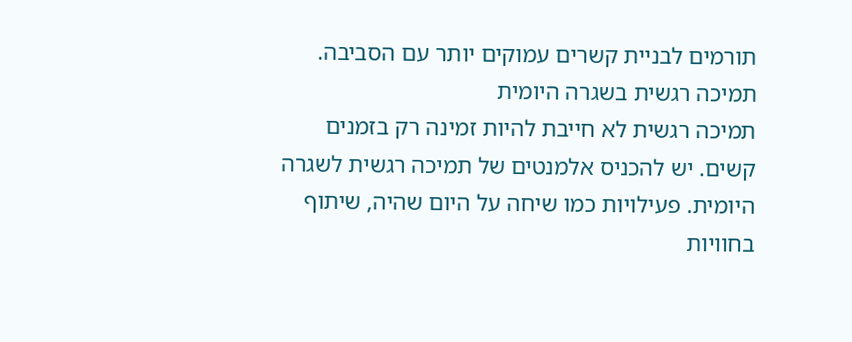תורמים לבניית קשרים עמוקים יותר עם הסביבה.
תמיכה רגשית בשגרה היומית
תמיכה רגשית לא חייבת להיות זמינה רק בזמנים קשים. יש להכניס אלמנטים של תמיכה רגשית לשגרה היומית. פעילויות כמו שיחה על היום שהיה, שיתוף בחוויות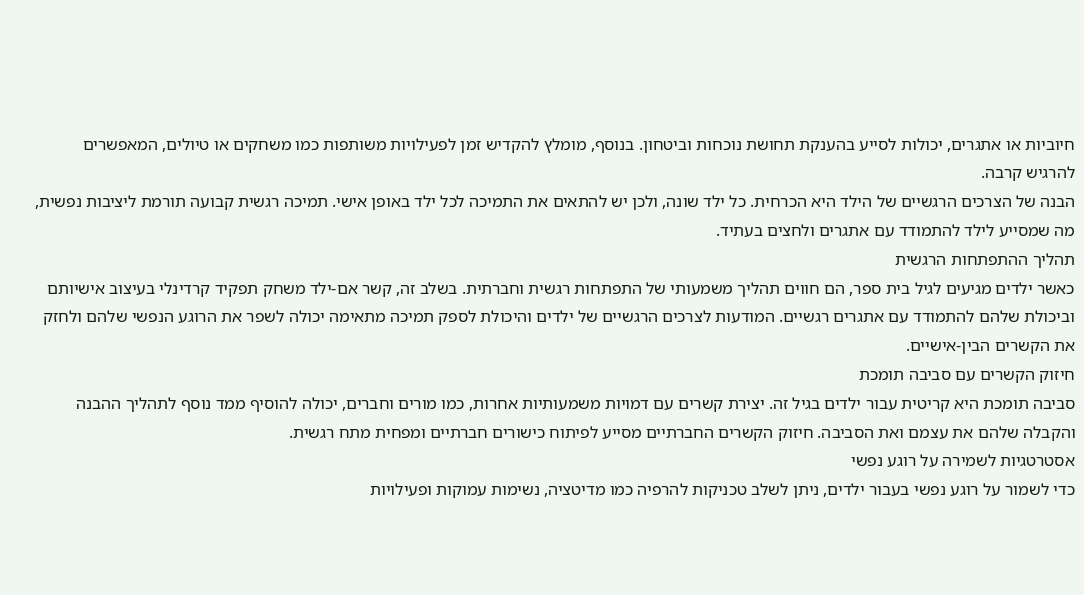חיוביות או אתגרים, יכולות לסייע בהענקת תחושת נוכחות וביטחון. בנוסף, מומלץ להקדיש זמן לפעילויות משותפות כמו משחקים או טיולים, המאפשרים להרגיש קרבה.
הבנה של הצרכים הרגשיים של הילד היא הכרחית. כל ילד שונה, ולכן יש להתאים את התמיכה לכל ילד באופן אישי. תמיכה רגשית קבועה תורמת ליציבות נפשית, מה שמסייע לילד להתמודד עם אתגרים ולחצים בעתיד.
תהליך ההתפתחות הרגשית
כאשר ילדים מגיעים לגיל בית ספר, הם חווים תהליך משמעותי של התפתחות רגשית וחברתית. בשלב זה, קשר אם-ילד משחק תפקיד קרדינלי בעיצוב אישיותם וביכולת שלהם להתמודד עם אתגרים רגשיים. המודעות לצרכים הרגשיים של ילדים והיכולת לספק תמיכה מתאימה יכולה לשפר את הרוגע הנפשי שלהם ולחזק את הקשרים הבין-אישיים.
חיזוק הקשרים עם סביבה תומכת
סביבה תומכת היא קריטית עבור ילדים בגיל זה. יצירת קשרים עם דמויות משמעותיות אחרות, כמו מורים וחברים, יכולה להוסיף ממד נוסף לתהליך ההבנה והקבלה שלהם את עצמם ואת הסביבה. חיזוק הקשרים החברתיים מסייע לפיתוח כישורים חברתיים ומפחית מתח רגשית.
אסטרטגיות לשמירה על רוגע נפשי
כדי לשמור על רוגע נפשי בעבור ילדים, ניתן לשלב טכניקות להרפיה כמו מדיטציה, נשימות עמוקות ופעילויות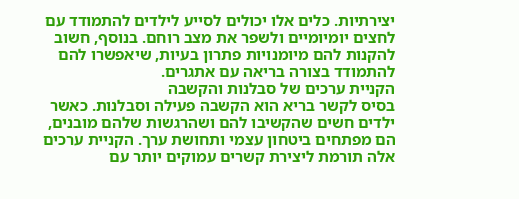יצירתיות. כלים אלו יכולים לסייע לילדים להתמודד עם לחצים יומיומיים ולשפר את מצב רוחם. בנוסף, חשוב להקנות להם מיומנויות פתרון בעיות, שיאפשרו להם להתמודד בצורה בריאה עם אתגרים.
הקניית ערכים של סבלנות והקשבה
בסיס לקשר בריא הוא הקשבה פעילה וסבלנות. כאשר ילדים חשים שהקשיבו להם ושהרגשות שלהם מובנים, הם מפתחים ביטחון עצמי ותחושת ערך. הקניית ערכים אלה תורמת ליצירת קשרים עמוקים יותר עם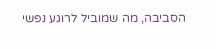הסביבה, מה שמוביל לרוגע נפשי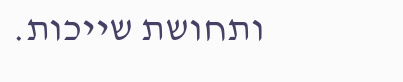ותחושת שייכות.